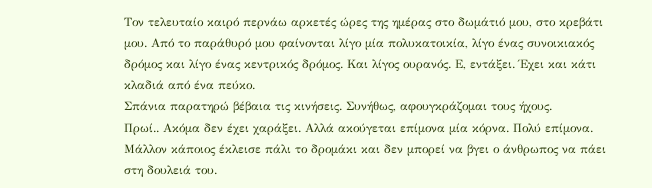Τον τελευταίο καιρό περνάω αρκετές ώρες της ημέρας στο δωμάτιό μου, στο κρεβάτι μου. Από το παράθυρό μου φαίνονται λίγο μία πολυκατοικία, λίγο ένας συνοικιακός δρόμος και λίγο ένας κεντρικός δρόμος. Και λίγος ουρανός. Ε, εντάξει. Έχει και κάτι κλαδιά από ένα πεύκο.
Σπάνια παρατηρώ βέβαια τις κινήσεις. Συνήθως, αφουγκράζομαι τους ήχους.
Πρωί.. Ακόμα δεν έχει χαράξει. Αλλά ακούγεται επίμονα μία κόρνα. Πολύ επίμονα. Μάλλον κάποιος έκλεισε πάλι το δρομάκι και δεν μπορεί να βγει ο άνθρωπος να πάει στη δουλειά του.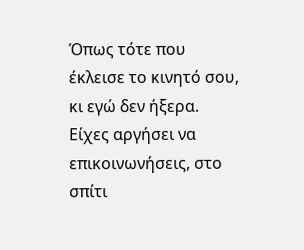Όπως τότε που έκλεισε το κινητό σου, κι εγώ δεν ήξερα. Είχες αργήσει να επικοινωνήσεις, στο σπίτι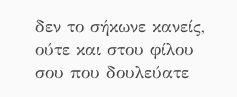δεν το σήκωνε κανείς, ούτε και στου φίλου σου που δουλεύατε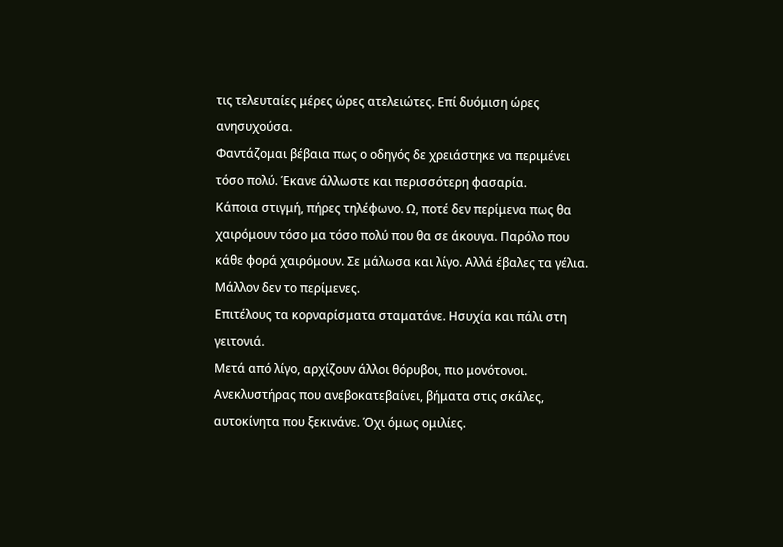τις τελευταίες μέρες ώρες ατελειώτες. Επί δυόμιση ώρες ανησυχούσα.
Φαντάζομαι βέβαια πως ο οδηγός δε χρειάστηκε να περιμένει τόσο πολύ. Έκανε άλλωστε και περισσότερη φασαρία.
Κάποια στιγμή, πήρες τηλέφωνο. Ω, ποτέ δεν περίμενα πως θα χαιρόμουν τόσο μα τόσο πολύ που θα σε άκουγα. Παρόλο που κάθε φορά χαιρόμουν. Σε μάλωσα και λίγο. Αλλά έβαλες τα γέλια. Μάλλον δεν το περίμενες.
Επιτέλους τα κορναρίσματα σταματάνε. Ησυχία και πάλι στη γειτονιά.
Μετά από λίγο, αρχίζουν άλλοι θόρυβοι, πιο μονότονοι. Ανεκλυστήρας που ανεβοκατεβαίνει, βήματα στις σκάλες, αυτοκίνητα που ξεκινάνε. Όχι όμως ομιλίες.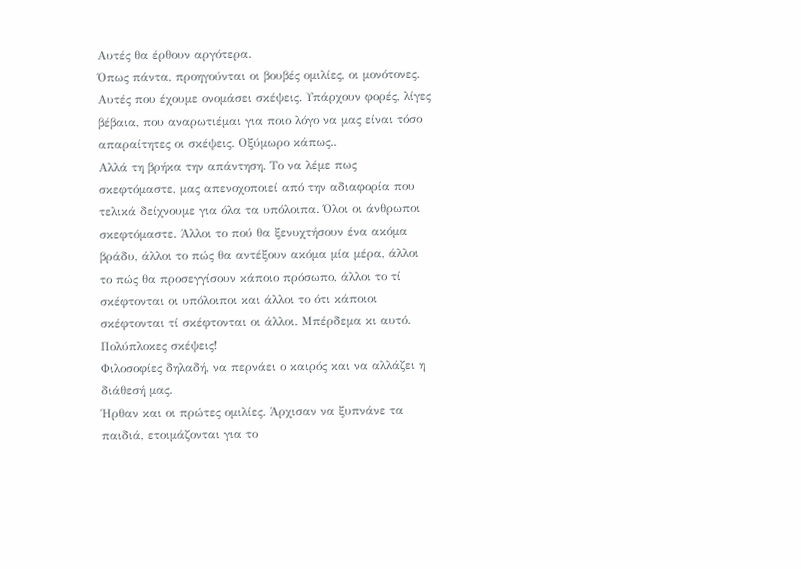Αυτές θα έρθουν αργότερα.
Όπως πάντα, προηγούνται οι βουβές ομιλίες, οι μονότονες. Αυτές που έχουμε ονομάσει σκέψεις. Υπάρχουν φορές, λίγες βέβαια, που αναρωτιέμαι για ποιο λόγο να μας είναι τόσο απαραίτητες οι σκέψεις. Οξύμωρο κάπως..
Αλλά τη βρήκα την απάντηση. Το να λέμε πως σκεφτόμαστε, μας απενοχοποιεί από την αδιαφορία που τελικά δείχνουμε για όλα τα υπόλοιπα. Όλοι οι άνθρωποι σκεφτόμαστε. Άλλοι το πού θα ξενυχτήσουν ένα ακόμα βράδυ, άλλοι το πώς θα αντέξουν ακόμα μία μέρα, άλλοι το πώς θα προσεγγίσουν κάποιο πρόσωπο, άλλοι το τί σκέφτονται οι υπόλοιποι και άλλοι το ότι κάποιοι σκέφτονται τί σκέφτονται οι άλλοι. Μπέρδεμα κι αυτό. Πολύπλοκες σκέψεις!
Φιλοσοφίες δηλαδή, να περνάει ο καιρός και να αλλάζει η διάθεσή μας.
Ήρθαν και οι πρώτες ομιλίες. Άρχισαν να ξυπνάνε τα παιδιά, ετοιμάζονται για το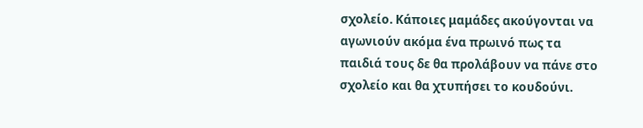σχολείο. Κάποιες μαμάδες ακούγονται να αγωνιούν ακόμα ένα πρωινό πως τα παιδιά τους δε θα προλάβουν να πάνε στο σχολείο και θα χτυπήσει το κουδούνι.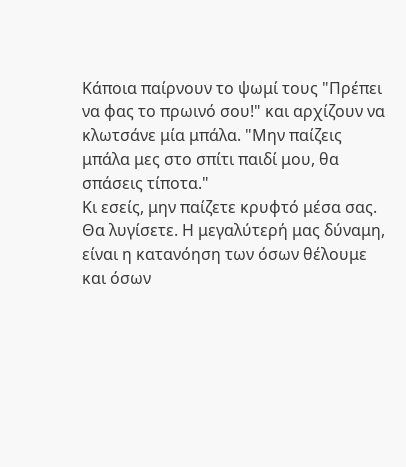Κάποια παίρνουν το ψωμί τους "Πρέπει να φας το πρωινό σου!" και αρχίζουν να κλωτσάνε μία μπάλα. "Μην παίζεις μπάλα μες στο σπίτι παιδί μου, θα σπάσεις τίποτα."
Κι εσείς, μην παίζετε κρυφτό μέσα σας. Θα λυγίσετε. Η μεγαλύτερή μας δύναμη, είναι η κατανόηση των όσων θέλουμε και όσων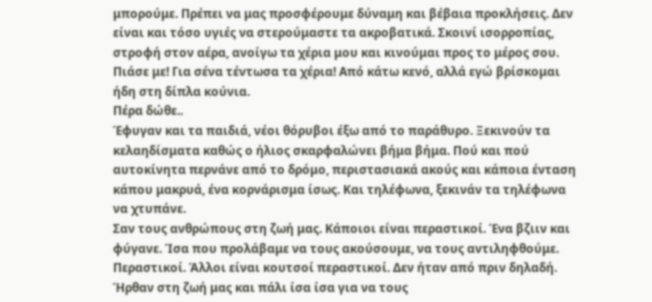μπορούμε. Πρέπει να μας προσφέρουμε δύναμη και βέβαια προκλήσεις. Δεν είναι και τόσο υγιές να στερούμαστε τα ακροβατικά. Σκοινί ισορροπίας, στροφή στον αέρα, ανοίγω τα χέρια μου και κινούμαι προς το μέρος σου. Πιάσε με! Για σένα τέντωσα τα χέρια! Από κάτω κενό, αλλά εγώ βρίσκομαι ήδη στη δίπλα κούνια.
Πέρα δώθε..
Έφυγαν και τα παιδιά, νέοι θόρυβοι έξω από το παράθυρο. Ξεκινούν τα κελαηδίσματα καθώς ο ήλιος σκαρφαλώνει βήμα βήμα. Πού και πού αυτοκίνητα περνάνε από το δρόμο, περιστασιακά ακούς και κάποια ένταση κάπου μακρυά, ένα κορνάρισμα ίσως. Και τηλέφωνα, ξεκινάν τα τηλέφωνα να χτυπάνε.
Σαν τους ανθρώπους στη ζωή μας. Κάποιοι είναι περαστικοί. Ένα βζιιν και φύγανε. Ίσα που προλάβαμε να τους ακούσουμε, να τους αντιληφθούμε. Περαστικοί. Άλλοι είναι κουτσοί περαστικοί. Δεν ήταν από πριν δηλαδή. Ήρθαν στη ζωή μας και πάλι ίσα ίσα για να τους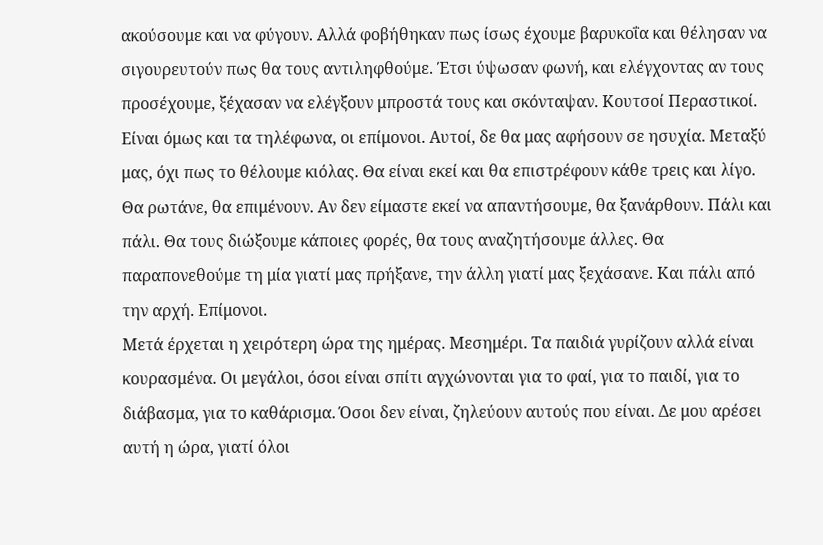ακούσουμε και να φύγουν. Αλλά φοβήθηκαν πως ίσως έχουμε βαρυκοΐα και θέλησαν να σιγουρευτούν πως θα τους αντιληφθούμε. Έτσι ύψωσαν φωνή, και ελέγχοντας αν τους προσέχουμε, ξέχασαν να ελέγξουν μπροστά τους και σκόνταψαν. Κουτσοί Περαστικοί. Είναι όμως και τα τηλέφωνα, οι επίμονοι. Αυτοί, δε θα μας αφήσουν σε ησυχία. Μεταξύ μας, όχι πως το θέλουμε κιόλας. Θα είναι εκεί και θα επιστρέφουν κάθε τρεις και λίγο. Θα ρωτάνε, θα επιμένουν. Αν δεν είμαστε εκεί να απαντήσουμε, θα ξανάρθουν. Πάλι και πάλι. Θα τους διώξουμε κάποιες φορές, θα τους αναζητήσουμε άλλες. Θα παραπονεθούμε τη μία γιατί μας πρήξανε, την άλλη γιατί μας ξεχάσανε. Και πάλι από την αρχή. Επίμονοι.
Μετά έρχεται η χειρότερη ώρα της ημέρας. Μεσημέρι. Τα παιδιά γυρίζουν αλλά είναι κουρασμένα. Οι μεγάλοι, όσοι είναι σπίτι αγχώνονται για το φαί, για το παιδί, για το διάβασμα, για το καθάρισμα. Όσοι δεν είναι, ζηλεύουν αυτούς που είναι. Δε μου αρέσει αυτή η ώρα, γιατί όλοι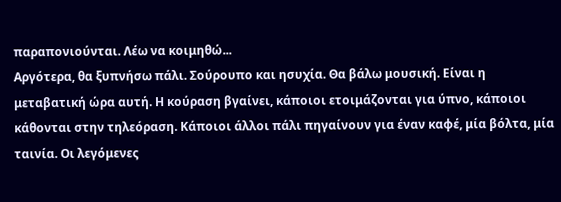παραπονιούνται. Λέω να κοιμηθώ...
Αργότερα, θα ξυπνήσω πάλι. Σούρουπο και ησυχία. Θα βάλω μουσική. Είναι η μεταβατική ώρα αυτή. Η κούραση βγαίνει, κάποιοι ετοιμάζονται για ύπνο, κάποιοι κάθονται στην τηλεόραση. Κάποιοι άλλοι πάλι πηγαίνουν για έναν καφέ, μία βόλτα, μία ταινία. Οι λεγόμενες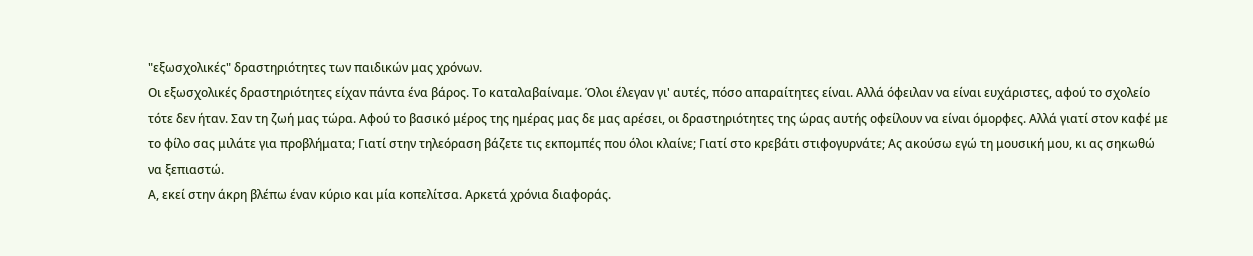"εξωσχολικές" δραστηριότητες των παιδικών μας χρόνων.
Οι εξωσχολικές δραστηριότητες είχαν πάντα ένα βάρος. Το καταλαβαίναμε. Όλοι έλεγαν γι' αυτές, πόσο απαραίτητες είναι. Αλλά όφειλαν να είναι ευχάριστες, αφού το σχολείο τότε δεν ήταν. Σαν τη ζωή μας τώρα. Αφού το βασικό μέρος της ημέρας μας δε μας αρέσει, οι δραστηριότητες της ώρας αυτής οφείλουν να είναι όμορφες. Αλλά γιατί στον καφέ με το φίλο σας μιλάτε για προβλήματα; Γιατί στην τηλεόραση βάζετε τις εκπομπές που όλοι κλαίνε; Γιατί στο κρεβάτι στιφογυρνάτε; Ας ακούσω εγώ τη μουσική μου, κι ας σηκωθώ να ξεπιαστώ.
Α, εκεί στην άκρη βλέπω έναν κύριο και μία κοπελίτσα. Αρκετά χρόνια διαφοράς.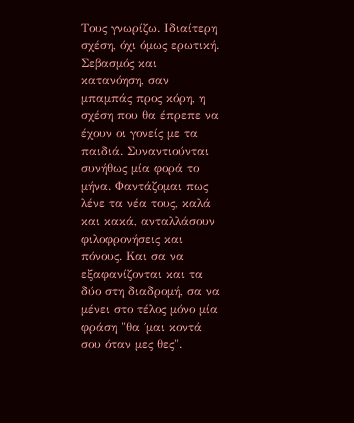Τους γνωρίζω. Ιδιαίτερη σχέση, όχι όμως ερωτική. Σεβασμός και κατανόηση, σαν μπαμπάς προς κόρη, η σχέση που θα έπρεπε να έχουν οι γονείς με τα παιδιά. Συναντιούνται συνήθως μία φορά το μήνα. Φαντάζομαι πως λένε τα νέα τους, καλά και κακά, ανταλλάσουν φιλοφρονήσεις και πόνους. Και σα να εξαφανίζονται και τα δύο στη διαδρομή, σα να μένει στο τέλος μόνο μία φράση "θα ΄μαι κοντά σου όταν μες θες".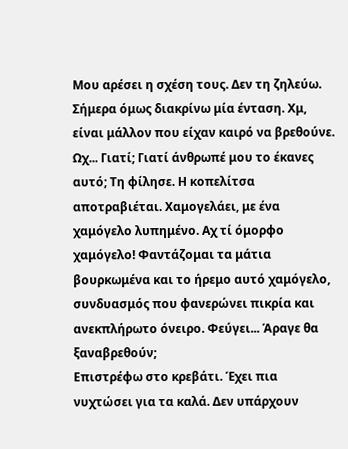Μου αρέσει η σχέση τους. Δεν τη ζηλεύω. Σήμερα όμως διακρίνω μία ένταση. Χμ, είναι μάλλον που είχαν καιρό να βρεθούνε. Ωχ... Γιατί; Γιατί άνθρωπέ μου το έκανες αυτό; Τη φίλησε. Η κοπελίτσα αποτραβιέται. Χαμογελάει, με ένα χαμόγελο λυπημένο. Αχ τί όμορφο χαμόγελο! Φαντάζομαι τα μάτια βουρκωμένα και το ήρεμο αυτό χαμόγελο, συνδυασμός που φανερώνει πικρία και ανεκπλήρωτο όνειρο. Φεύγει... Άραγε θα ξαναβρεθούν;
Επιστρέφω στο κρεβάτι. Έχει πια νυχτώσει για τα καλά. Δεν υπάρχουν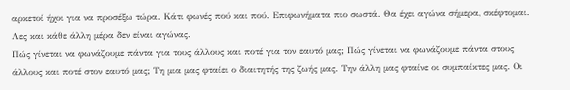αρκετοί ήχοι για να προσέξω τώρα. Κάτι φωνές πού και πού. Επιφωνήματα πιο σωστά. Θα έχει αγώνα σήμερα, σκέφτομαι. Λες και κάθε άλλη μέρα δεν είναι αγώνας.
Πώς γίνεται να φωνάζουμε πάντα για τους άλλους και ποτέ για τον εαυτό μας; Πώς γίνεται να φωνάζουμε πάντα στους άλλους και ποτέ στον εαυτό μας; Τη μια μας φταίει ο διαιτητής της ζωής μας. Την άλλη μας φταίνε οι συμπαίκτες μας. Οι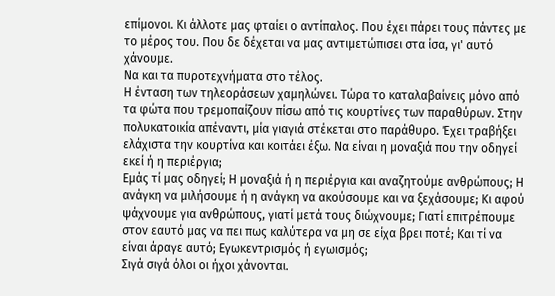επίμονοι. Κι άλλοτε μας φταίει ο αντίπαλος. Που έχει πάρει τους πάντες με το μέρος του. Που δε δέχεται να μας αντιμετώπισει στα ίσα, γι' αυτό χάνουμε.
Να και τα πυροτεχνήματα στο τέλος.
Η ένταση των τηλεοράσεων χαμηλώνει. Τώρα το καταλαβαίνεις μόνο από τα φώτα που τρεμοπαίζουν πίσω από τις κουρτίνες των παραθύρων. Στην πολυκατοικία απέναντι, μία γιαγιά στέκεται στο παράθυρο. Έχει τραβήξει ελάχιστα την κουρτίνα και κοιτάει έξω. Να είναι η μοναξιά που την οδηγεί εκεί ή η περιέργια;
Εμάς τί μας οδηγεί; Η μοναξιά ή η περιέργια και αναζητούμε ανθρώπους; Η ανάγκη να μιλήσουμε ή η ανάγκη να ακούσουμε και να ξεχάσουμε; Κι αφού ψάχνουμε για ανθρώπους, γιατί μετά τους διώχνουμε; Γιατί επιτρέπουμε στον εαυτό μας να πει πως καλύτερα να μη σε είχα βρει ποτέ; Και τί να είναι άραγε αυτό; Εγωκεντρισμός ή εγωισμός;
Σιγά σιγά όλοι οι ήχοι χάνονται.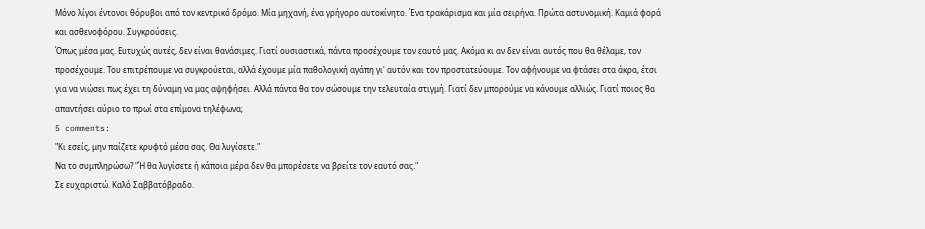Μόνο λίγοι έντονοι θόρυβοι από τον κεντρικό δρόμο. Μία μηχανή, ένα γρήγορο αυτοκίνητο. Ένα τρακάρισμα και μία σειρήνα. Πρώτα αστυνομική. Καμιά φορά και ασθενοφόρου. Συγκρούσεις.
Όπως μέσα μας. Ευτυχώς αυτές, δεν είναι θανάσιμες. Γιατί ουσιαστικά, πάντα προσέχουμε τον εαυτό μας. Ακόμα κι αν δεν είναι αυτός που θα θέλαμε, τον προσέχουμε. Του επιτρέπουμε να συγκρούεται, αλλά έχουμε μία παθολογική αγάπη γι' αυτόν και τον προστατεύουμε. Τον αφήνουμε να φτάσει στα άκρα, έτσι για να νιώσει πως έχει τη δύναμη να μας αψηφήσει. Αλλά πάντα θα τον σώσουμε την τελευταία στιγμή. Γιατί δεν μπορούμε να κάνουμε αλλιώς. Γιατί ποιος θα απαντήσει αύριο το πρωί στα επίμονα τηλέφωνα;
5 comments:
"Κι εσείς, μην παίζετε κρυφτό μέσα σας. Θα λυγίσετε."
Να το συμπληρώσω? "Ή θα λυγίσετε ή κάποια μέρα δεν θα μπορέσετε να βρείτε τον εαυτό σας."
Σε ευχαριστώ. Καλό Σαββατόβραδο.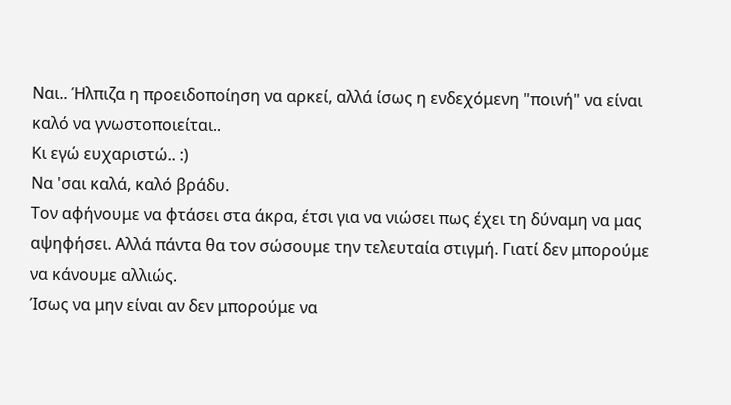Ναι.. Ήλπιζα η προειδοποίηση να αρκεί, αλλά ίσως η ενδεχόμενη "ποινή" να είναι καλό να γνωστοποιείται..
Κι εγώ ευχαριστώ.. :)
Να 'σαι καλά, καλό βράδυ.
Τον αφήνουμε να φτάσει στα άκρα, έτσι για να νιώσει πως έχει τη δύναμη να μας αψηφήσει. Αλλά πάντα θα τον σώσουμε την τελευταία στιγμή. Γιατί δεν μπορούμε να κάνουμε αλλιώς.
Ίσως να μην είναι αν δεν μπορούμε να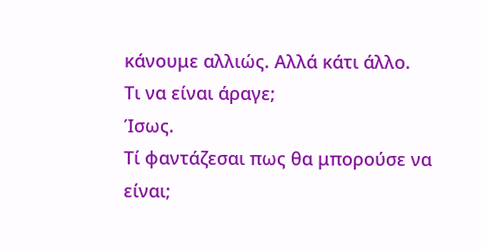κάνουμε αλλιώς. Αλλά κάτι άλλο.
Τι να είναι άραγε;
Ίσως.
Τί φαντάζεσαι πως θα μπορούσε να είναι;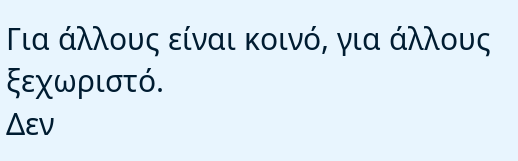Για άλλους είναι κοινό, για άλλους ξεχωριστό.
Δεν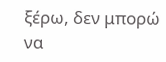ξέρω, δεν μπορώ να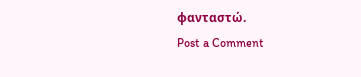φανταστώ.
Post a Comment